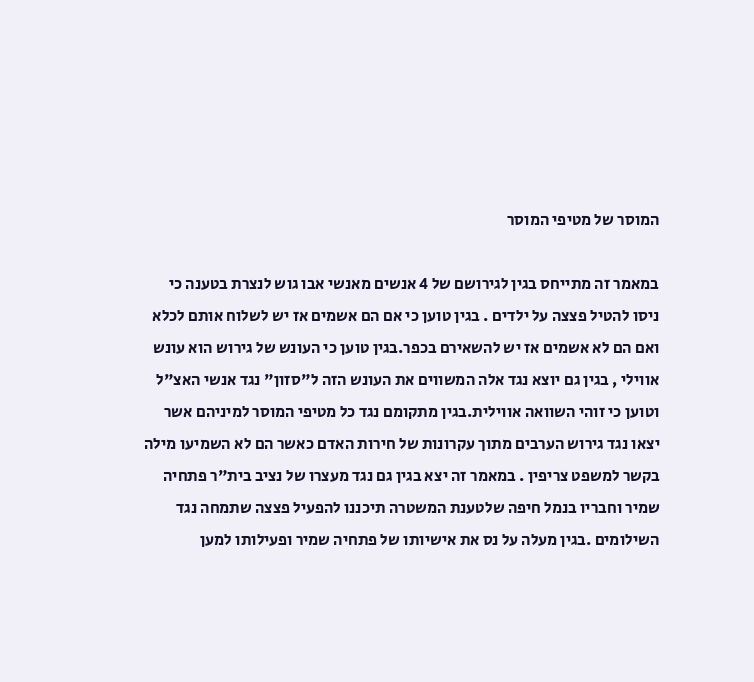המוסר של מטיפי המוסר

במאמר זה מתייחס בגין לגירושם של 4 אנשים מאנשי אבו גוש לנצרת בטענה כי ניסו להטיל פצצה על ילדים . בגין טוען כי אם הם אשמים אז יש לשלוח אותם לכלא ואם הם לא אשמים אז יש להשאירם בכפר.בגין טוען כי העונש של גירוש הוא עונש אווילי , בגין גם יוצא נגד אלה המשווים את העונש הזה ל"סזון" נגד אנשי האצ"ל וטוען כי זוהי השוואה אווילית.בגין מתקומם נגד כל מטיפי המוסר למיניהם אשר יצאו נגד גירוש הערבים מתוך עקרונות של חירות האדם כאשר הם לא השמיעו מילה בקשר למשפט צריפין . במאמר זה יצא בגין גם נגד מעצרו של נציב בית"ר פתחיה שמיר וחבריו בנמל חיפה שלטענת המשטרה תיכננו להפעיל פצצה שתמחה נגד השילומים .בגין מעלה על נס את אישיותו של פתחיה שמיר ופעילותו למען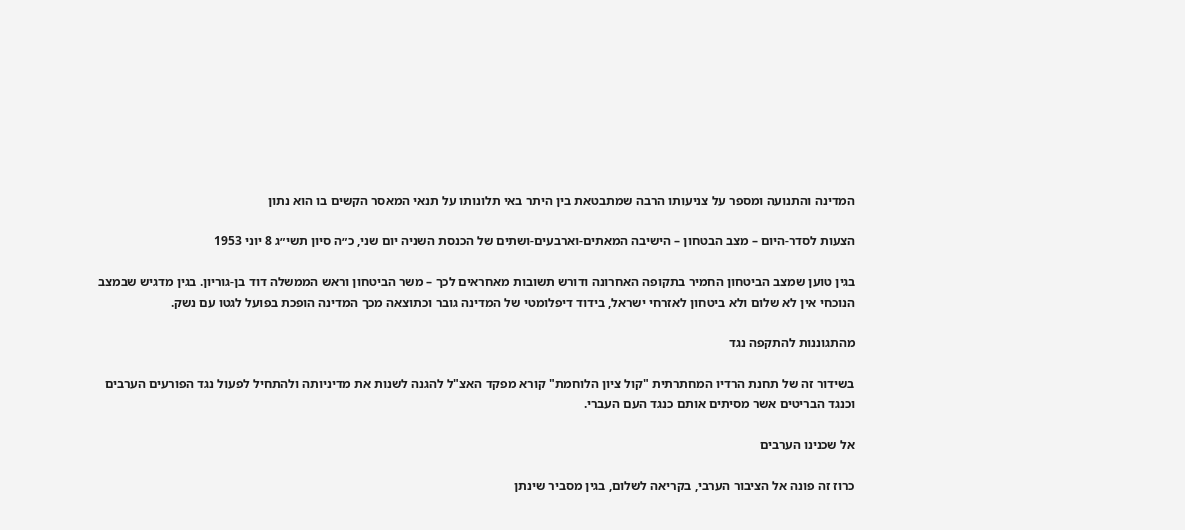המדינה והתנועה ומספר על צניעותו הרבה שמתבטאת בין היתר באי תלונותו על תנאי המאסר הקשים בו הוא נתון

הצעות לסדר-היום – מצב הבטחון – הישיבה המאתים-וארבעים-ושתים של הכנסת השניה יום שני, כ״ה סיון תשי״ג 8 יוני 1953

בגין טוען שמצב הביטחון החמיר בתקופה האחרונה ודורש תשובות מאחראים לכך – משר הביטחון וראש הממשלה דוד בן-גוריון. בגין מדגיש שבמצב הנוכחי אין לא שלום ולא ביטחון לאזרחי ישראל, בידוד דיפלומטי של המדינה גובר וכתוצאה מכך המדינה הופכת בפועל לגטו עם נשק.

מהתגוננות להתקפה נגד

בשידור זה של תחנת הרדיו המחתרתית "קול ציון הלוחמת" קורא מפקד האצ"ל להגנה לשנות את מדיניותה ולהתחיל לפעול נגד הפורעים הערבים וכנגד הבריטים אשר מסיתים אותם כנגד העם העברי.

אל שכנינו הערבים

כרוז זה פונה אל הציבור הערבי, בקריאה לשלום, בגין מסביר שינתן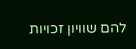להם שוויון זכויות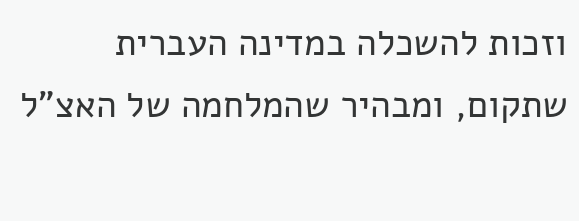וזכות להשכלה במדינה העברית שתקום, ומבהיר שהמלחמה של האצ"ל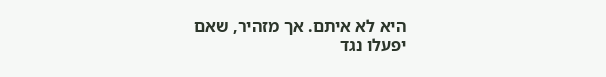היא לא איתם. אך מזהיר, שאם יפעלו נגד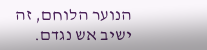הנוער הלוחם, זה ישיב אש נגדם.